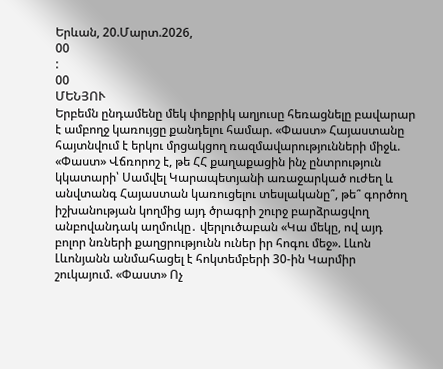Երևան, 20.Մարտ.2026,
00
:
00
ՄԵՆՅՈՒ
Երբեմն ընդամենը մեկ փոքրիկ աղյուսը հեռացնելը բավարար է ամբողջ կառույցը քանդելու համար. «Փաստ» Հայաստանը հայտնվում է երկու մրցակցող ռազմավարությունների միջև. «Փաստ» Վճռորոշ է, թե ՀՀ քաղաքացին ինչ ընտրություն կկատարի՝ Սամվել Կարապետյանի առաջարկած ուժեղ և անվտանգ Հայաստան կառուցելու տեսլականը՞, թե՞ գործող իշխանության կողմից այդ ծրագրի շուրջ բարձրացվող անբովանդակ աղմուկը․ վերլուծաբան «Կա մեկը, ով այդ բոլոր նռների քաղցրությունն ուներ իր հոգու մեջ». Լևոն Լևոնյանն անմահացել է հոկտեմբերի 30-ին Կարմիր շուկայում. «Փաստ» Ոչ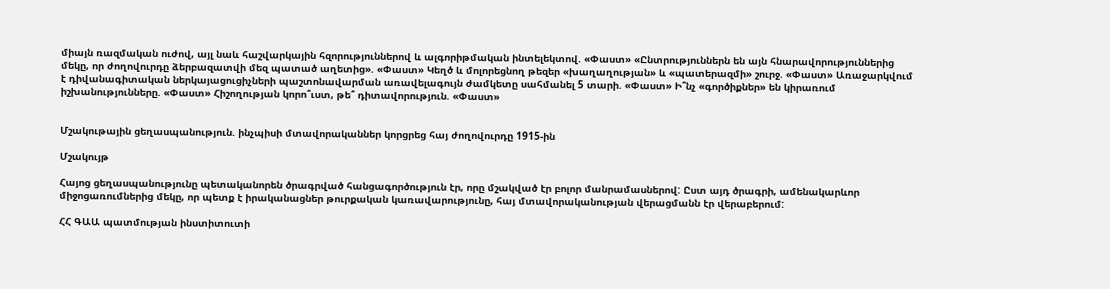միայն ռազմական ուժով, այլ նաև հաշվարկային հզորություններով և ալգորիթմական ինտելեկտով. «Փաստ» «Ընտրություններն են այն հնարավորություններից մեկը, որ ժողովուրդը ձերբազատվի մեզ պատած աղետից». «Փաստ» Կեղծ և մոլորեցնող թեզեր «խաղաղության» և «պատերազմի» շուրջ. «Փաստ» Առաջարկվում է դիվանագիտական ներկայացուցիչների պաշտոնավարման առավելագույն ժամկետը սահմանել 5 տարի. «Փաստ» Ի՞նչ «գործիքներ» են կիրառում իշխանությունները. «Փաստ» Հիշողության կորո՞ւստ, թե՞ դիտավորություն. «Փաստ»


Մշակութային ցեղասպանություն. ինչպիսի մտավորականներ կորցրեց հայ ժողովուրդը 1915-ին

Մշակույթ

Հայոց ցեղասպանությունը պետականորեն ծրագրված հանցագործություն էր, որը մշակված էր բոլոր մանրամասներով: Ըստ այդ ծրագրի, ամենակարևոր միջոցառումներից մեկը, որ պետք է իրականացներ թուրքական կառավարությունը, հայ մտավորականության վերացմանն էր վերաբերում:

ՀՀ ԳԱԱ պատմության ինստիտուտի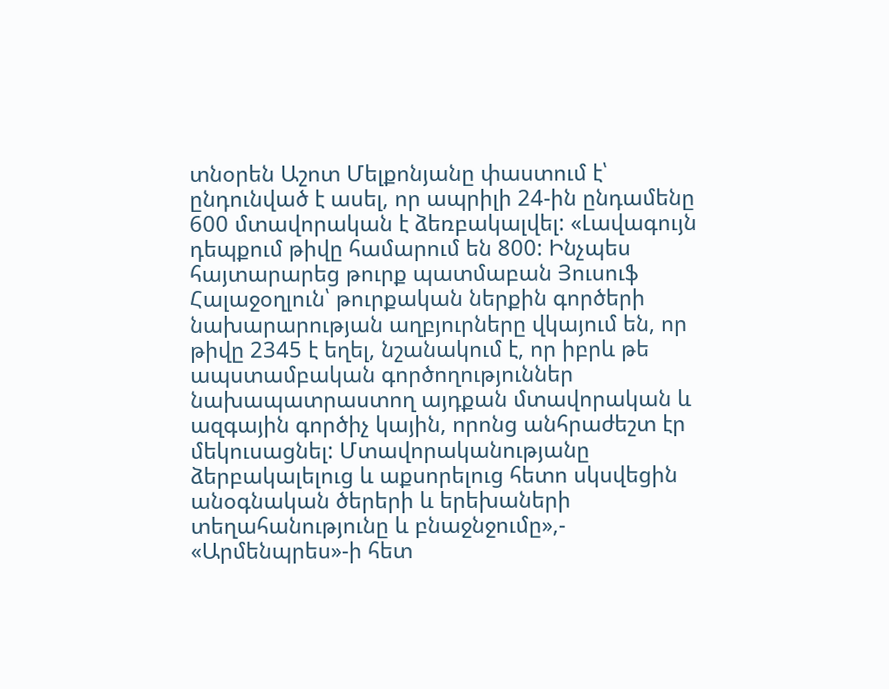տնօրեն Աշոտ Մելքոնյանը փաստում է՝ ընդունված է ասել, որ ապրիլի 24-ին ընդամենը 600 մտավորական է ձեռբակալվել: «Լավագույն դեպքում թիվը համարում են 800: Ինչպես հայտարարեց թուրք պատմաբան Յուսուֆ Հալաջօղլուն՝ թուրքական ներքին գործերի նախարարության աղբյուրները վկայում են, որ թիվը 2345 է եղել, նշանակում է, որ իբրև թե ապստամբական գործողություններ նախապատրաստող այդքան մտավորական և ազգային գործիչ կային, որոնց անհրաժեշտ էր մեկուսացնել: Մտավորականությանը ձերբակալելուց և աքսորելուց հետո սկսվեցին անօգնական ծերերի և երեխաների տեղահանությունը և բնաջնջումը»,- «Արմենպրես»-ի հետ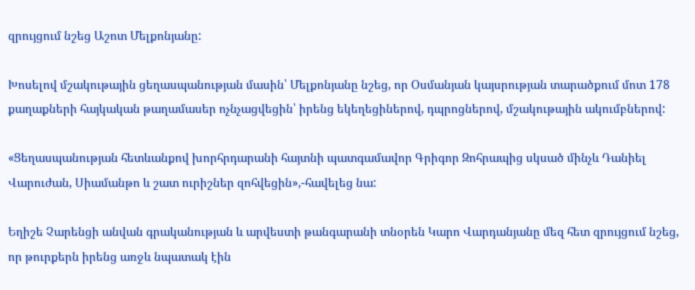զրույցում նշեց Աշոտ Մելքոնյանը:

Խոսելով մշակութային ցեղասպանության մասին՝ Մելքոնյանը նշեց, որ Օսմանյան կայսրության տարածքում մոտ 178 քաղաքների հայկական թաղամասեր ոչնչացվեցին՝ իրենց եկեղեցիներով, դպրոցներով, մշակութային ակումբներով:

«Ցեղասպանության հետևանքով խորհրդարանի հայտնի պատգամավոր Գրիգոր Զոհրապից սկսած մինչև Դանիել Վարուժան, Սիամանթո և շատ ուրիշներ զոհվեցին»,-հավելեց նա:

Եղիշե Չարենցի անվան գրականության և արվեստի թանգարանի տնօրեն Կարո Վարդանյանը մեզ հետ զրույցում նշեց, որ թուրքերն իրենց առջև նպատակ էին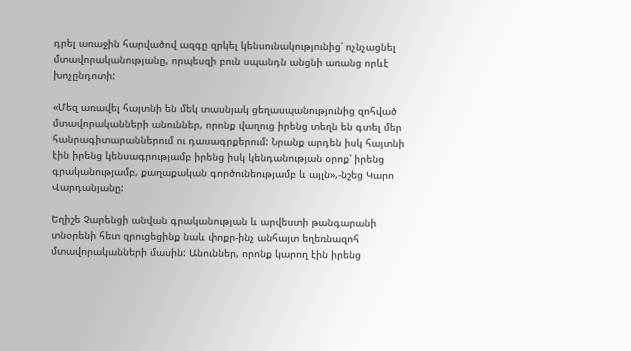դրել առաջին հարվածով ազգը զրկել կենսունակությունից՝ ոչնչացնել մտավորականությանը, որպեսզի բուն սպանդն անցնի առանց որևէ խոչընդոտի:

«Մեզ առավել հայտնի են մեկ տասնյակ ցեղասպանությունից զոհված մտավորականների անուններ, որոնք վաղուց իրենց տեղն են գտել մեր հանրագիտարաններում ու դասագրքերում: Նրանք արդեն իսկ հայտնի էին իրենց կենսագրությամբ իրենց իսկ կենդանության օրոք՝ իրենց գրականությամբ, քաղաքական գործունեությամբ և այլն»,-նշեց Կարո Վարդանյանը:

Եղիշե Չարենցի անվան գրականության և արվեստի թանգարանի տնօրենի հետ զրուցեցինք նաև փոքր-ինչ անհայտ եղեռնազոհ մտավորականների մասին: Անուններ, որոնք կարող էին իրենց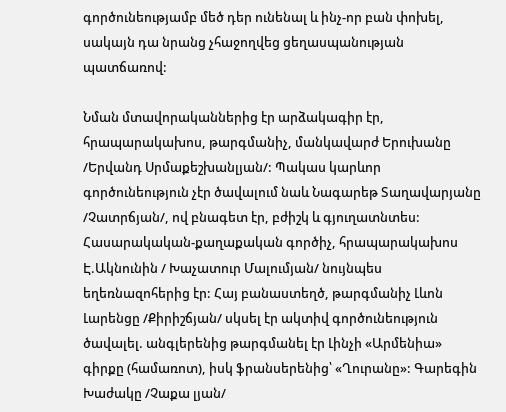գործունեությամբ մեծ դեր ունենալ և ինչ-որ բան փոխել, սակայն դա նրանց չհաջողվեց ցեղասպանության պատճառով:

Նման մտավորականներից էր արձակագիր էր, հրապարակախոս, թարգմանիչ, մանկավարժ Երուխանը /Երվանդ Սրմաքեշխանլյան/: Պակաս կարևոր գործունեություն չէր ծավալում նաև Նագարեթ Տաղավարյանը /Չատրճյան/, ով բնագետ էր, բժիշկ և գյուղատնտես: Հասարակական-քաղաքական գործիչ, հրապարակախոս Է.Ակնունին / Խաչատուր Մալումյան/ նույնպես եղեռնազոհերից էր: Հայ բանաստեղծ, թարգմանիչ Լևոն Լարենցը /Քիրիշճյան/ սկսել էր ակտիվ գործունեություն ծավալել. անգլերենից թարգմանել էր Լինչի «Արմենիա» գիրքը (համառոտ), իսկ ֆրանսերենից՝ «Ղուրանը»: Գարեգին Խաժակը /Չաքա լյան/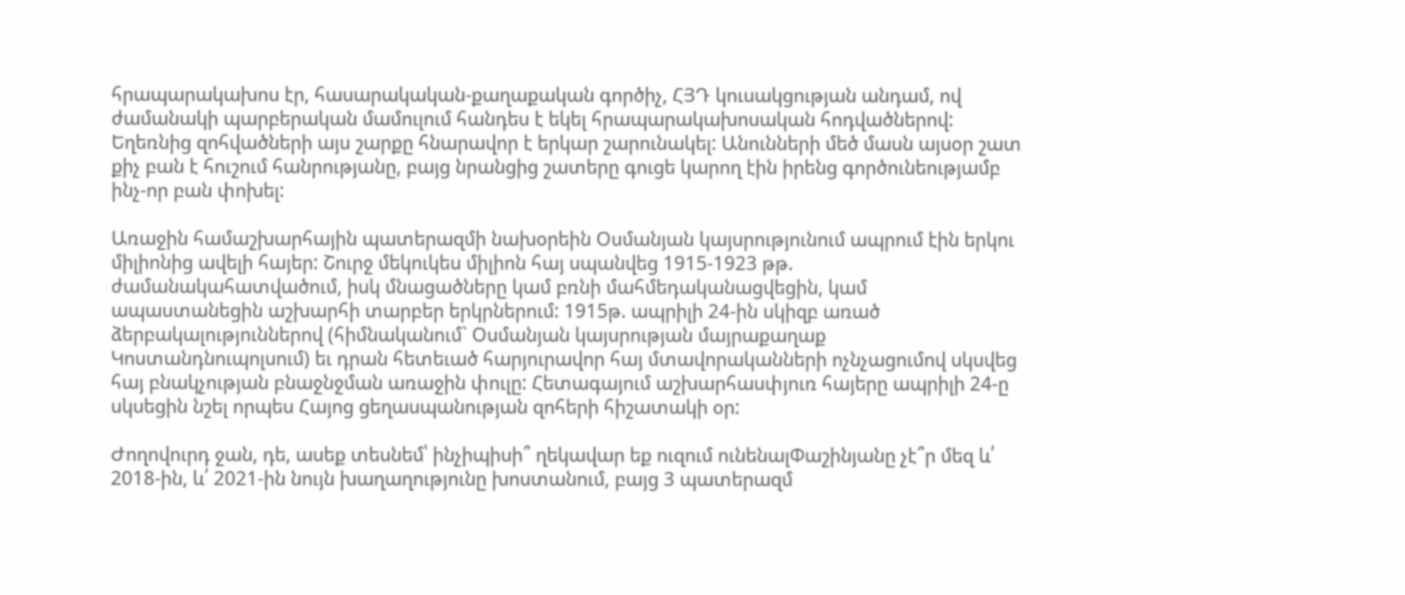հրապարակախոս էր, հասարակական-քաղաքական գործիչ, ՀՅԴ կուսակցության անդամ, ով ժամանակի պարբերական մամուլում հանդես է եկել հրապարակախոսական հոդվածներով: Եղեռնից զոհվածների այս շարքը հնարավոր է երկար շարունակել: Անունների մեծ մասն այսօր շատ քիչ բան է հուշում հանրությանը, բայց նրանցից շատերը գուցե կարող էին իրենց գործունեությամբ ինչ-որ բան փոխել:

Առաջին համաշխարհային պատերազմի նախօրեին Օսմանյան կայսրությունում ապրում էին երկու միլիոնից ավելի հայեր: Շուրջ մեկուկես միլիոն հայ սպանվեց 1915-1923 թթ. ժամանակահատվածում, իսկ մնացածները կամ բռնի մահմեդականացվեցին, կամ ապաստանեցին աշխարհի տարբեր երկրներում: 1915թ. ապրիլի 24-ին սկիզբ առած ձերբակալություններով (հիմնականում` Օսմանյան կայսրության մայրաքաղաք Կոստանդնուպոլսում) եւ դրան հետեւած հարյուրավոր հայ մտավորականների ոչնչացումով սկսվեց հայ բնակչության բնաջնջման առաջին փուլը: Հետագայում աշխարհասփյուռ հայերը ապրիլի 24-ը սկսեցին նշել որպես Հայոց ցեղասպանության զոհերի հիշատակի օր:

Ժողովուրդ ջան, դե, ասեք տեսնեմ՝ ինչիպիսի՞ ղեկավար եք ուզում ունենալՓաշինյանը չէ՞ր մեզ և՛ 2018-ին, և՛ 2021-ին նույն խաղաղությունը խոստանում, բայց 3 պատերազմ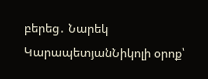բերեց․ Նարեկ ԿարապետյանՆիկոլի օրոք՝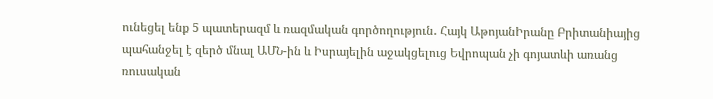ունեցել ենք 5 պատերազմ և ռազմական գործողություն․ Հայկ ԱթոյանԻրանը Բրիտանիայից պահանջել է զերծ մնալ ԱՄՆ-ին և Իսրայելին աջակցելուց Եվրոպան չի գոյատևի առանց ռուսական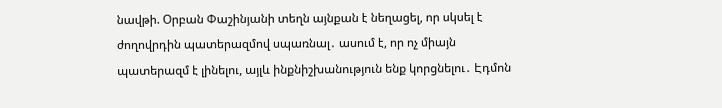նավթի. Օրբան Փաշինյանի տեղն այնքան է նեղացել, որ սկսել է ժողովրդին պատերազմով սպառնալ․ ասում է, որ ոչ միայն պատերազմ է լինելու, այլև ինքնիշխանություն ենք կորցնելու․ Էդմոն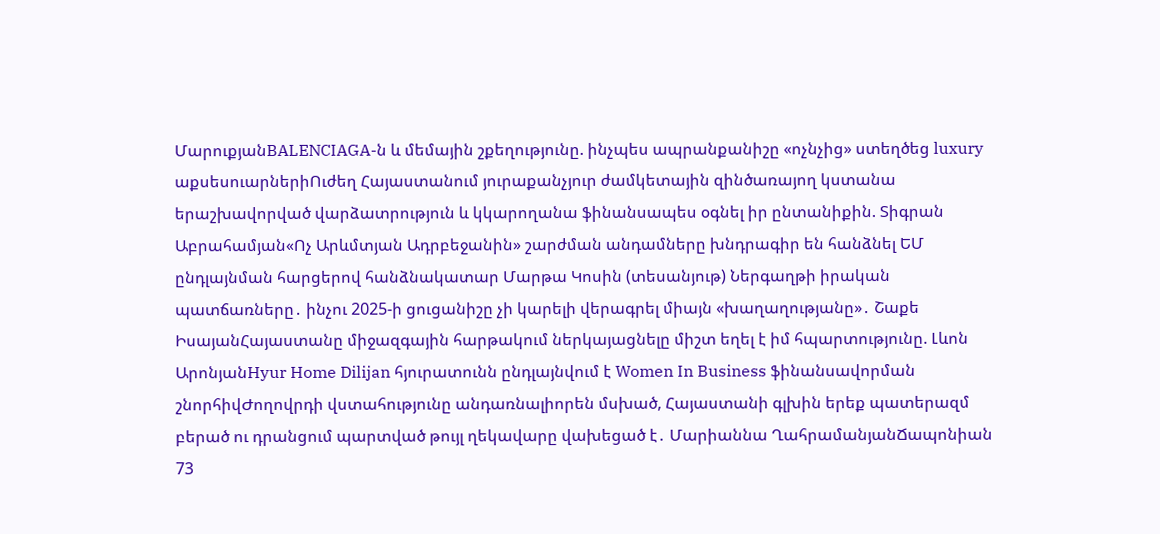ՄարուքյանBALENCIAGA-ն և մեմային շքեղությունը. ինչպես ապրանքանիշը «ոչնչից» ստեղծեց luxury աքսեսուարներիՈւժեղ Հայաստանում յուրաքանչյուր ժամկետային զինծառայող կստանա երաշխավորված վարձատրություն և կկարողանա ֆինանսապես օգնել իր ընտանիքին. Տիգրան Աբրահամյան«Ոչ Արևմտյան Ադրբեջանին» շարժման անդամները խնդրագիր են հանձնել ԵՄ ընդլայնման հարցերով հանձնակատար Մարթա Կոսին (տեսանյութ) Ներգաղթի իրական պատճառները․ ինչու 2025-ի ցուցանիշը չի կարելի վերագրել միայն «խաղաղությանը»․ Շաքե ԻսայանՀայաստանը միջազգային հարթակում ներկայացնելը միշտ եղել է իմ հպարտությունը. Լևոն ԱրոնյանHyur Home Dilijan հյուրատունն ընդլայնվում է Women In Business ֆինանսավորման շնորհիվԺողովրդի վստահությունը անդառնալիորեն մսխած, Հայաստանի գլխին երեք պատերազմ բերած ու դրանցում պարտված թույլ ղեկավարը վախեցած է․ Մարիաննա ՂահրամանյանՃապոնիան 73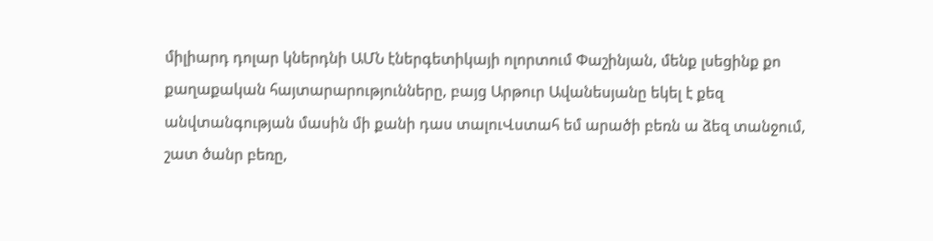միլիարդ դոլար կներդնի ԱՄՆ էներգետիկայի ոլորտում Փաշինյան, մենք լսեցինք քո քաղաքական հայտարարությունները, բայց Արթուր Ավանեսյանը եկել է քեզ անվտանգության մասին մի քանի դաս տալուՎստահ եմ արածի բեռն ա ձեզ տանջում, շատ ծանր բեռը,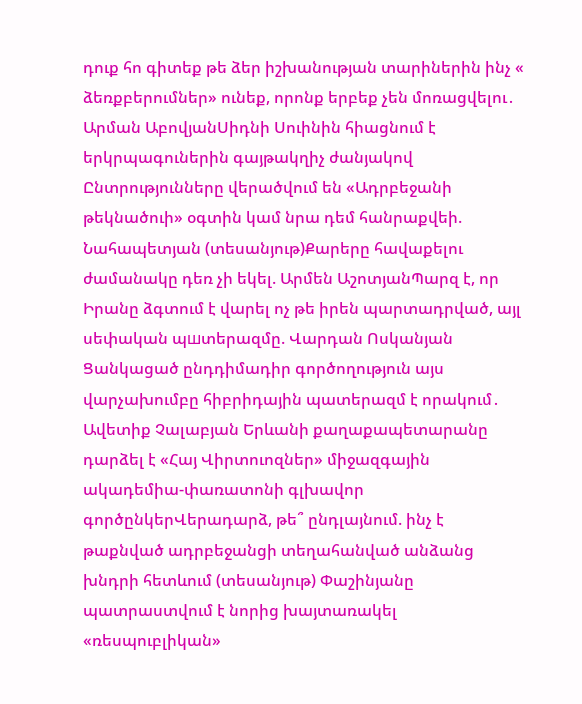դուք հո գիտեք թե ձեր իշխանության տարիներին ինչ « ձեռքբերումներ» ունեք, որոնք երբեք չեն մոռացվելու․ Արման ԱբովյանՍիդնի Սուինին հիացնում է երկրպագուներին գայթակղիչ ժանյակով Ընտրությունները վերածվում են «Ադրբեջանի թեկնածուի» օգտին կամ նրա դեմ հանրաքվեի. Նահապետյան (տեսանյութ)Քարերը հավաքելու ժամանակը դեռ չի եկել. Արմեն ԱշոտյանՊարզ է, որ Իրանը ձգտում է վարել ոչ թե իրեն պարտադրված, այլ սեփական պшտերազմը. Վարդան Ոսկանյան Ցանկացած ընդդիմադիր գործողություն այս վարչախումբը հիբրիդային պատերազմ է որակում․ Ավետիք Չալաբյան Երևանի քաղաքապետարանը դարձել է «Հայ Վիրտուոզներ» միջազգային ակադեմիա-փառատոնի գլխավոր գործընկերՎերադարձ, թե՞ ընդլայնում. ինչ է թաքնված ադրբեջանցի տեղահանված անձանց խնդրի հետևում (տեսանյութ) Փաշինյանը պատրաստվում է նորից խայտառակել «ռեսպուբլիկան»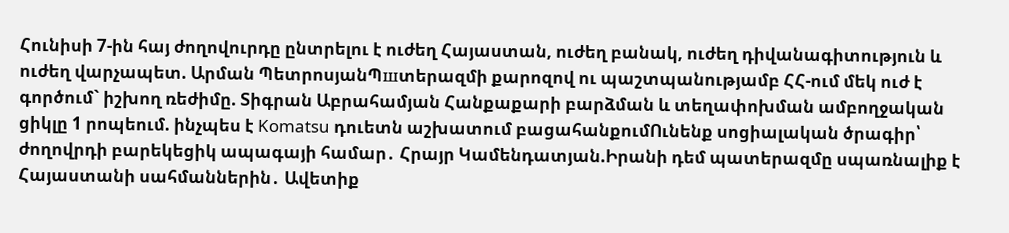Հունիսի 7-ին հայ ժողովուրդը ընտրելու է ուժեղ Հայաստան, ուժեղ բանակ, ուժեղ դիվանագիտություն և ուժեղ վարչապետ. Արման ՊետրոսյանՊшտերազմի քարոզով ու պաշտպանությամբ ՀՀ-ում մեկ ուժ է գործում` իշխող ռեժիմը. Տիգրան Աբրահամյան Հանքաքարի բարձման և տեղափոխման ամբողջական ցիկլը 1 րոպեում. ինչպես է Komatsu դուետն աշխատում բացահանքումՈւնենք սոցիալական ծրագիր՝ ժողովրդի բարեկեցիկ ապագայի համար․ Հրայր Կամենդատյան.Իրանի դեմ պատերազմը սպառնալիք է Հայաստանի սահմաններին․ Ավետիք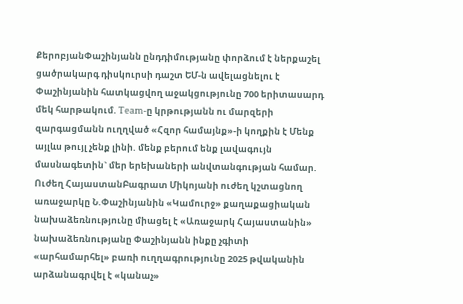ՔերոբյանՓաշինյանն ընդդիմությանը փորձում է ներքաշել ցածրակարգ դիսկուրսի դաշտ ԵՄ-ն ավելացնելու է Փաշինյանին հատկացվող աջակցությունը 700 երիտասարդ մեկ հարթակում. Team-ը կրթությանն ու մարզերի զարգացմանն ուղղված «Հզոր համայնք»-ի կողքին է Մենք այլևս թույլ չենք լինի. մենք բերում ենք լավագույն մասնագետին` մեր երեխաների անվտանգության համար. Ուժեղ ՀայաստանԲագրատ Միկոյանի ուժեղ կշտացնող առաջարկը Ն.Փաշինյանին «Կամուրջ» քաղաքացիական նախաձեռնությունը միացել է «Առաջարկ Հայաստանին» նախաձեռնությանը Փաշինյանն ինքը չգիտի «արհամարհել» բառի ուղղագրությունը 2025 թվականին արձանագրվել է «կանաչ»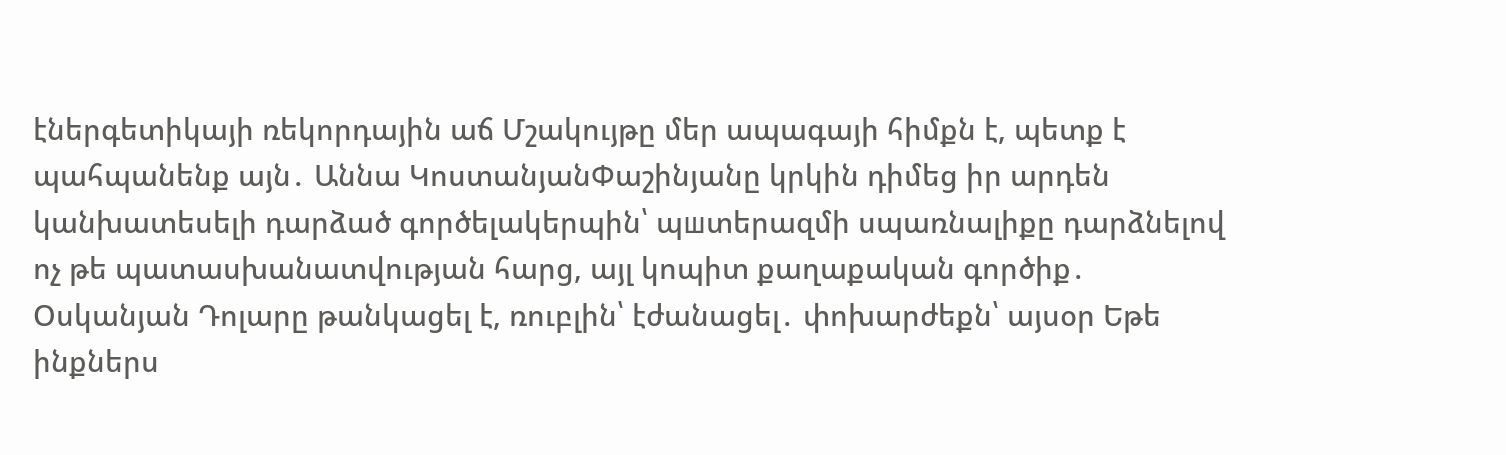էներգետիկայի ռեկորդային աճ Մշակույթը մեր ապագայի հիմքն է, պետք է պահպանենք այն․ Աննա ԿոստանյանՓաշինյանը կրկին դիմեց իր արդեն կանխատեսելի դարձած գործելակերպին՝ պшտերազմի սպառնալիքը դարձնելով ոչ թե պատասխանատվության հարց, այլ կոպիտ քաղաքական գործիք․ Օսկանյան Դոլարը թանկացել է, ռուբլին՝ էժանացել․ փոխարժեքն՝ այսօր Եթե ինքներս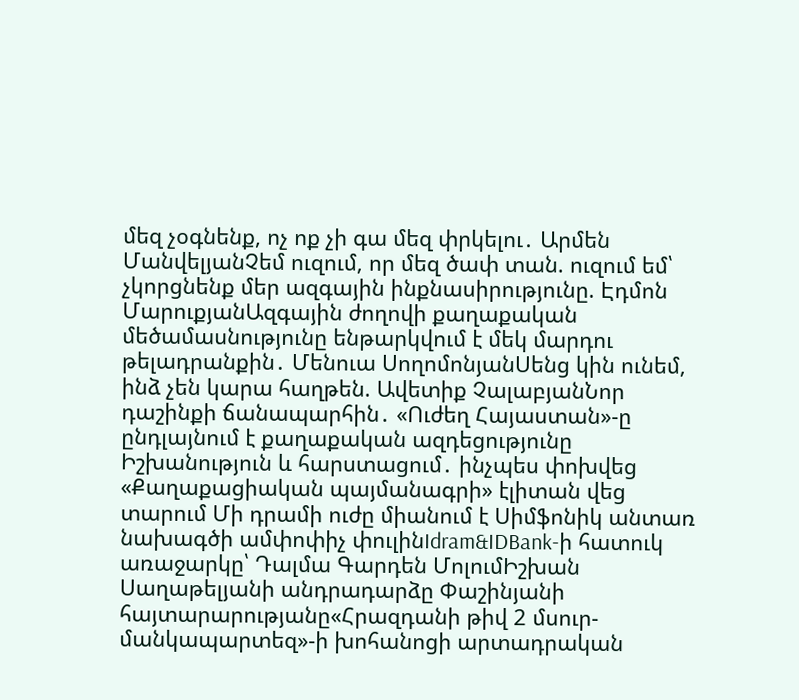մեզ չօգնենք, ոչ ոք չի գա մեզ փրկելու․ Արմեն ՄանվելյանՉեմ ուզում, որ մեզ ծափ տան. ուզում եմ՝ չկորցնենք մեր ազգային ինքնասիրությունը. Էդմոն ՄարուքյանԱզգային ժողովի քաղաքական մեծամասնությունը ենթարկվում է մեկ մարդու թելադրանքին․ Մենուա ՍողոմոնյանՍենց կին ունեմ, ինձ չեն կարա հաղթեն. Ավետիք ՉալաբյանՆոր դաշինքի ճանապարհին․ «Ուժեղ Հայաստան»-ը ընդլայնում է քաղաքական ազդեցությունը Իշխանություն և հարստացում․ ինչպես փոխվեց «Քաղաքացիական պայմանագրի» էլիտան վեց տարում Մի դրամի ուժը միանում է Սիմֆոնիկ անտառ նախագծի ամփոփիչ փուլինIdram&IDBank-ի հատուկ առաջարկը՝ Դալմա Գարդեն ՄոլումԻշխան Սաղաթելյանի անդրադարձը Փաշինյանի հայտարարությանը«Հրազդանի թիվ 2 մսուր-մանկապարտեզ»-ի խոհանոցի արտադրական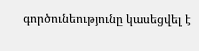գործունեությունը կասեցվել է